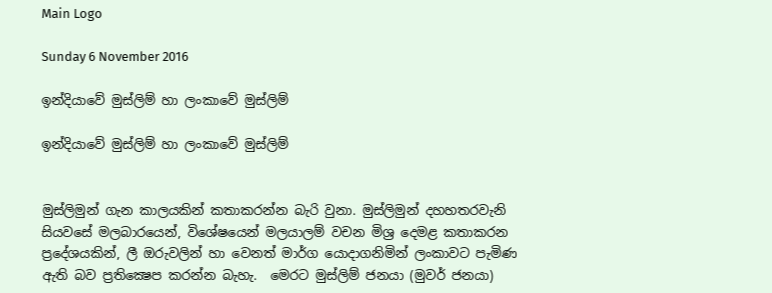Main Logo

Sunday 6 November 2016

ඉන්දියාවේ මුස්ලිම් හා ලංකාවේ මුස්ලිම්

ඉන්දියාවේ මුස්ලිම් හා ලංකාවේ මුස්ලිම්


මුස්ලිමුන් ගැන කාලයකින් කතාකරන්න බැරි වුනා. මුස්ලිමුන් දහහතරවැනි සියවසේ මලබාරයෙන්, විශේෂයෙන් මලයාලම් වචන මිශ්‍ර දෙමළ කතාකරන ප්‍රදේශයකින්, ලී ඔරුවලින් හා වෙනත් මාර්ග යොදාගනිමින් ලංකාවට පැමිණ ඇති බව ප්‍රතික්‍ෂෙප කරන්න බැහැ.  මෙරට මුස්ලිම් ජනයා (මුවර් ජනයා)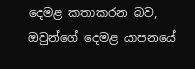දෙමළ කතාකරන බව, ඔවුන්ගේ දෙමළ යාපනයේ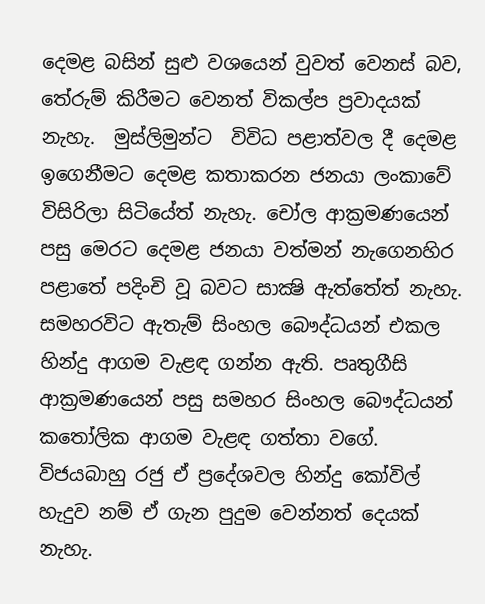දෙමළ බසින් සුළු වශයෙන් වුවත් වෙනස් බව, තේරුම් කිරීමට වෙනත් විකල්ප ප්‍රවාදයක් නැහැ.  මුස්ලිමුන්ට  විවිධ පළාත්වල දී දෙමළ ඉගෙනීමට දෙමළ කතාකරන ජනයා ලංකාවේ විසිරිලා සිටියේත් නැහැ. චෝල ආක්‍රමණයෙන් පසු මෙරට දෙමළ ජනයා වත්මන් නැගෙනහිර පළාතේ පදිංචි වූ බවට සාක්‍ෂි ඇත්තේත් නැහැ. සමහරවිට ඇතැම් සිංහල බෞද්ධයන් එකල හින්දු ආගම වැළඳ ගන්න ඇති. පෘතුගීසි ආක්‍රමණයෙන් පසු සමහර සිංහල බෞද්ධයන් කතෝලික ආගම වැළඳ ගත්තා වගේ.  විජයබාහු රජු ඒ ප්‍රදේශවල හින්දු කෝවිල් හැදුව නම් ඒ ගැන පුදුම වෙන්නත් දෙයක් නැහැ.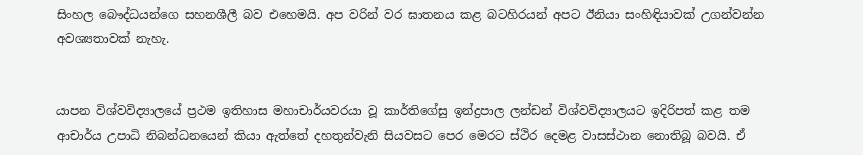සිංහල බෞද්ධයන්ගෙ සහනශීලී බව එහෙමයි. අප වරින් වර ඝාතනය කළ බටහිරයන් අපට ඊනියා සංහිඳියාවක් උගන්වන්න අවශ්‍යතාවක් නැහැ.


යාපන විශ්වවිද්‍යාලයේ ප්‍රථම ඉතිහාස මහාචාර්යවරයා වූ කාර්තිගේසු ඉන්ද්‍රපාල ලන්ඩන් විශ්වවිද්‍යාලයට ඉදිරිපත් කළ තම ආචාර්ය උපාධි නිබන්ධනයෙන් කියා ඇත්තේ දහතුන්වැනි සියවසට පෙර මෙරට ස්ථිර දෙමළ වාසස්ථාන නොතිබූ බවයි. ඒ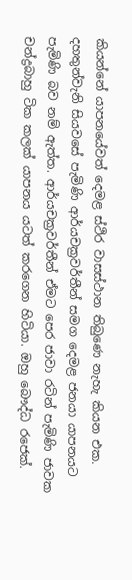කියන්නේ යාපනයේවත් දෙමළ ස්ථිර වාසස්ථාන තිබුණෙ නැහැ කියන එක. දහතුන්වැනි සියවසේ පැමිණි ආර්යචක්‍රවර්තීන් සමග දෙමළ ජනයා යාපනයට පැමිණි බව නම් ඇත්ත. ආර්යචක්‍රවර්තීන් ඒමට පෙර ජාවා රටින් පැමිණි ජාවක චන්ද්‍රබාහු ටික කලක් යාපනය යටත් කරගෙන හිටියා. ඔහු බෞද්ධ රජෙක්.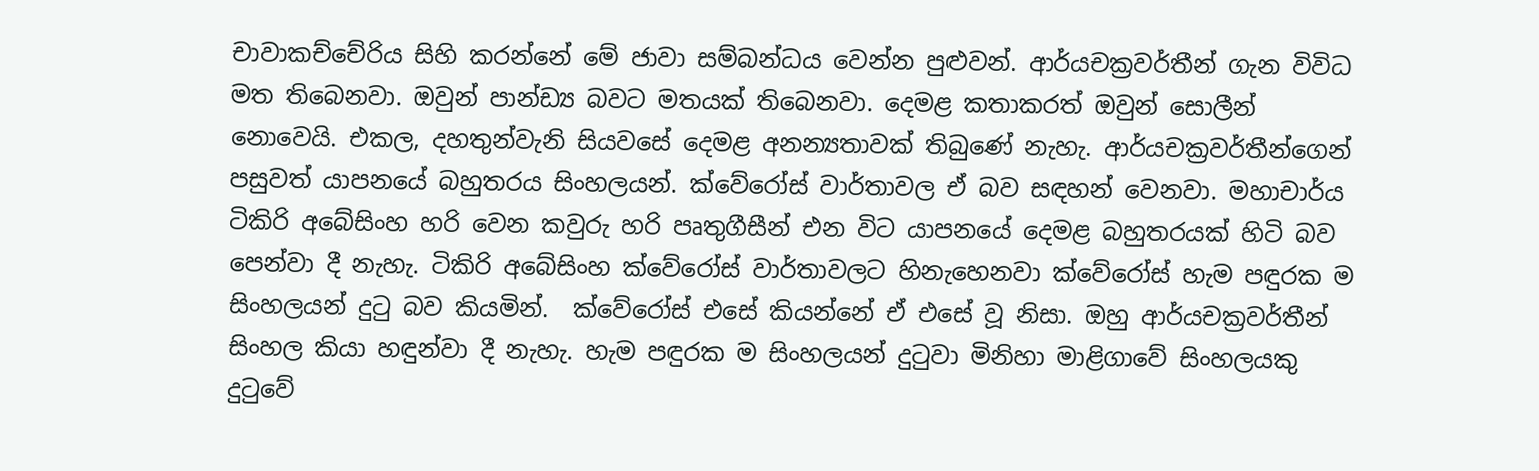චාවාකච්චේරිය සිහි කරන්නේ මේ ජාවා සම්බන්ධය වෙන්න පුළුවන්. ආර්යචක්‍රවර්තීන් ගැන විවිධ මත තිබෙනවා. ඔවුන් පාන්ඩ්‍ය බවට මතයක් තිබෙනවා. දෙමළ කතාකරත් ඔවුන් සොලීන් නොවෙයි. එකල, දහතුන්වැනි සියවසේ දෙමළ අනන්‍යතාවක් තිබුණේ නැහැ. ආර්යචක්‍රවර්තීන්ගෙන් පසුවත් යාපනයේ බහුතරය සිංහලයන්. ක්වේරෝස් වාර්තාවල ඒ බව සඳහන් වෙනවා. මහාචාර්ය ටිකිරි අබේසිංහ හරි වෙන කවුරු හරි පෘතුගීසීන් එන විට යාපනයේ දෙමළ බහුතරයක් හිටි බව පෙන්වා දී නැහැ. ටිකිරි අබේසිංහ ක්වේරෝස් වාර්තාවලට හිනැහෙනවා ක්වේරෝස් හැම පඳුරක ම සිංහලයන් දුටු බව කියමින්.  ක්වේරෝස් එසේ කියන්නේ ඒ එසේ වූ නිසා. ඔහු ආර්යචක්‍රවර්තීන් සිංහල කියා හඳුන්වා දී නැහැ. හැම පඳුරක ම සිංහලයන් දුටුවා මිනිහා මාළිගාවේ සිංහලයකු දුටුවේ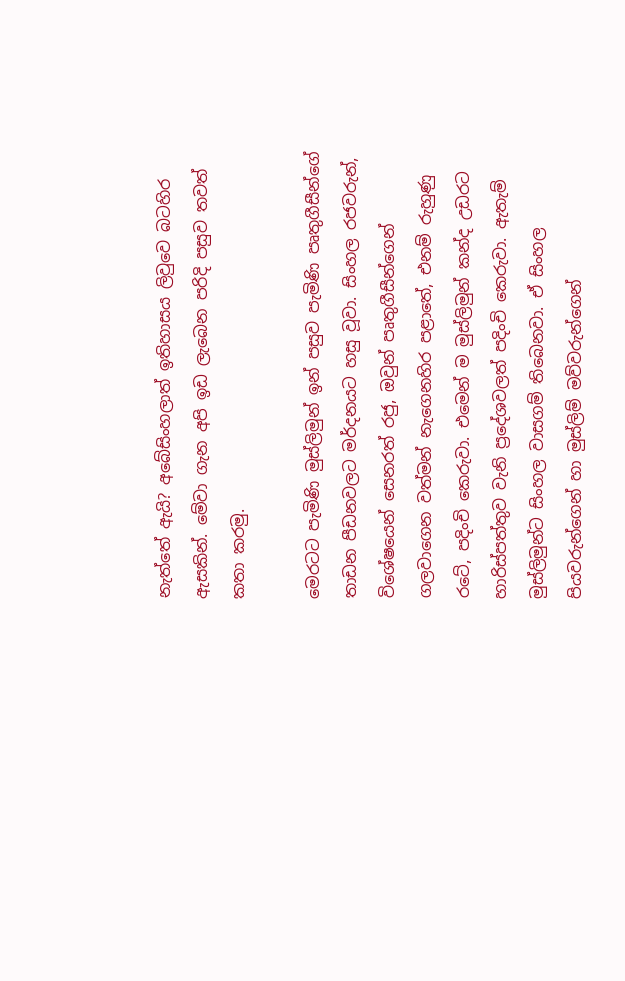නැත්තේ ඇයි? අබේසිංහලාත් ඉතිහාසය ලිවුවෙ බටහිර ඇසකින්. මේවා ගැන අපි ඉඩ ලැබෙන පරිදි පසුව තවත් කතා කරමු.

මෙරටට පැමිණි මුස්ලිමුන් ඉන් පසුව පැමිණි පෘතුගීසීන්ගේ තාඩන පීඩනවලට මර්දනයට හසු වූවා. සිංහල රජවරුන්, විශේෂයෙන් සෙනරත් රජු, ඔවුන් පෘතුගීසීන්ගෙන් ගලවාගෙන වත්මන් නැගෙනහිර පළාතේ, එනම් රුහුණු රටේ, පදිංචි කෙරුවා. එමෙන් ම මුස්ලිමුන් කන්ද උඩරට හාරිස්පත්තුව වැනි ප්‍රදේශවලත් පදිංචි කෙරුවා. ඇතැම් මුස්ලිමුන්ට සිංහල වාසගම් තිබෙනවා. ඒ සිංහල පියවරුන්ගෙන් හා මුස්ලිම් මව්වරුන්ගෙන්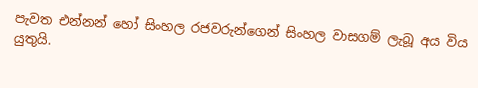පැවත එන්නන් හෝ සිංහල රජවරුන්ගෙන් සිංහල වාසගම් ලැබූ අය විය යුතුයි.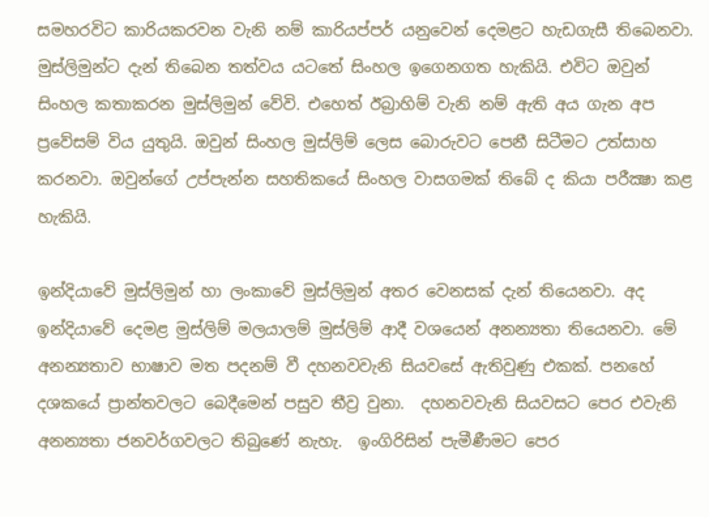සමහරවිට කාරියකරවන වැනි නම් කාරියප්පර් යනුවෙන් දෙමළට හැඩගැසී තිබෙනවා. මුස්ලිමුන්ට දැන් තිබෙන තත්වය යටතේ සිංහල ඉගෙනගත හැකියි. එවිට ඔවුන් සිංහල කතාකරන මුස්ලිමුන් වේවි. එහෙත් ඊබ්‍රාහිම් වැනි නම් ඇති අය ගැන අප ප්‍රවේසම් විය යුතුයි. ඔවුන් සිංහල මුස්ලිම් ලෙස බොරුවට පෙනී සිටීමට උත්සාහ කරනවා. ඔවුන්ගේ උප්පැන්න සහතිකයේ සිංහල වාසගමක් තිබේ ද කියා පරීක්‍ෂා කළ හැකියි.

ඉන්දියාවේ මුස්ලිමුන් හා ලංකාවේ මුස්ලිමුන් අතර වෙනසක් දැන් තියෙනවා. අද ඉන්දියාවේ දෙමළ මුස්ලිම් මලයාලම් මුස්ලිම් ආදී වශයෙන් අනන්‍යතා තියෙනවා. මේ අනන්‍යතාව භාෂාව මත පදනම් වී දහනවවැනි සියවසේ ඇතිවුණු එකක්. පනහේ දශකයේ ප්‍රාන්තවලට බෙදීමෙන් පසුව තීව්‍ර වුනා.  දහනවවැනි සියවසට පෙර එවැනි අනන්‍යතා ජනවර්ගවලට තිබුණේ නැහැ.  ඉංගිරිසින් පැමීණීමට පෙර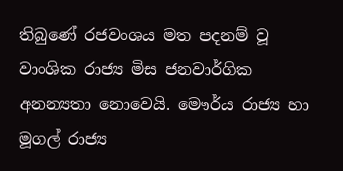තිබුණේ රජවංශය මත පදනම් වූ වාංශික රාජ්‍ය මිස ජනවාර්ගික අනන්‍යතා නොවෙයි. මෞර්ය රාජ්‍ය හා මූගල් රාජ්‍ය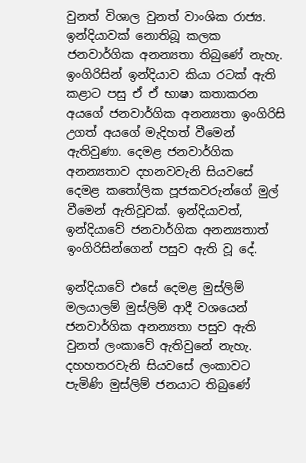වුනත් විශාල වුනත් වාංශික රාජ්‍ය. ඉන්දියාවක් නොතිබූ කලක ජනවාර්ගික අනන්‍යතා තිබුණේ නැහැ. ඉංගිරිසින් ඉන්දියාව කියා රටක් ඇති කළාට පසු ඒ ඒ භාෂා කතාකරන අයගේ ජනවාර්ගික අනන්‍යතා ඉංගිරිසි උගත් අයගේ මැදිහත් වීමෙන් ඇතිවුණා. දෙමළ ජනවාර්ගික අනන්‍යතාව දහනවවැනි සියවසේ දෙමළ කතෝලික පූජකවරුන්ගේ මුල් වීමෙන් ඇතිවූවක්. ඉන්දියාවත්, ඉන්දියාවේ ජනවාර්ගික අනන්‍යතාත් ඉංගිරිසින්ගෙන් පසුව ඇති වූ දේ.

ඉන්දියාවේ එසේ දෙමළ මුස්ලිම් මලයාලම් මුස්ලිම් ආදී වශයෙන් ජනවාර්ගික අනන්‍යතා පසුව ඇති වුනත් ලංකාවේ ඇතිවුනේ නැහැ. දහහතරවැනි සියවසේ ලංකාවට පැමිණි මුස්ලිම් ජනයාට තිබුණේ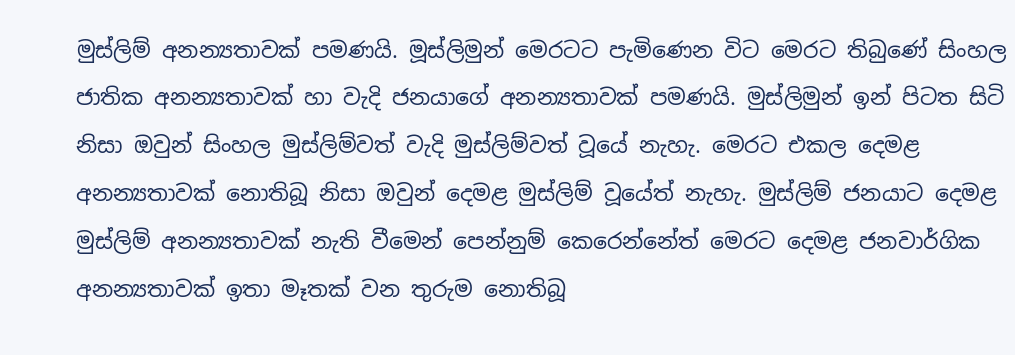මුස්ලිම් අනන්‍යතාවක් පමණයි. මූස්ලිමුන් මෙරටට පැමිණෙන විට මෙරට තිබුණේ සිංහල ජාතික අනන්‍යතාවක් හා වැදි ජනයාගේ අනන්‍යතාවක් පමණයි. මුස්ලිමුන් ඉන් පිටත සිටි නිසා ඔවුන් සිංහල මුස්ලිම්වත් වැදි මුස්ලිම්වත් වූයේ නැහැ. මෙරට එකල දෙමළ අනන්‍යතාවක් නොතිබූ නිසා ඔවුන් දෙමළ මුස්ලිම් වූයේත් නැහැ. මුස්ලිම් ජනයාට දෙමළ මුස්ලිම් අනන්‍යතාවක් නැති වීමෙන් පෙන්නුම් කෙරෙන්නේත් මෙරට දෙමළ ජනවාර්ගික අනන්‍යතාවක් ඉතා මෑතක් වන තුරුම නොතිබූ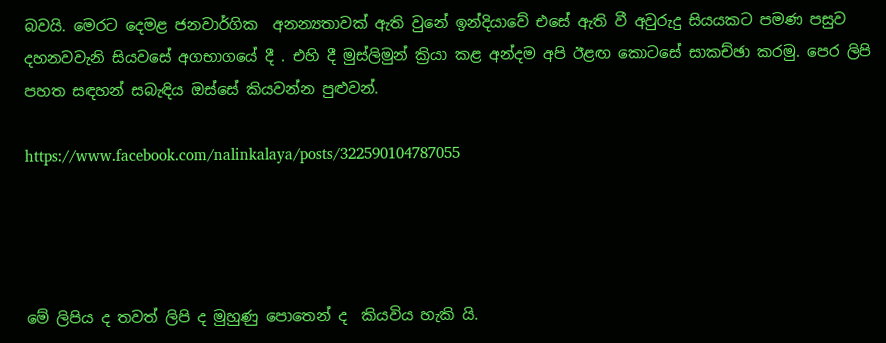බවයි. මෙරට දෙමළ ජනවාර්ගික  අනන්‍යතාවක් ඇති වුනේ ඉන්දියාවේ එසේ ඇති වී අවුරුදු සියයකට පමණ පසුව දහනවවැනි සියවසේ අගභාගයේ දී . එහි දී මුස්ලිමුන් ක්‍රියා කළ අන්දම අපි ඊළඟ කොටසේ සාකච්ඡා කරමු. පෙර ලිපි පහත සඳහන් සබැඳිය ඔස්සේ කියවන්න පුළුවන්.

https://www.facebook.com/nalinkalaya/posts/322590104787055




මේ ලිපිය ද තවත් ලිපි ද මුහුණු පොතෙන් ද  කියවිය හැකි යි.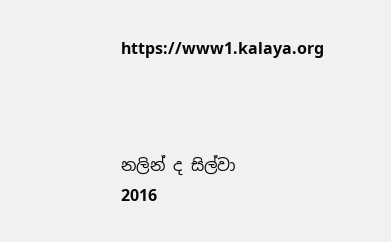https://www1.kalaya.org



නලින් ද සිල්වා
2016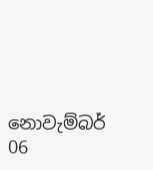නොවැම්බර් 06